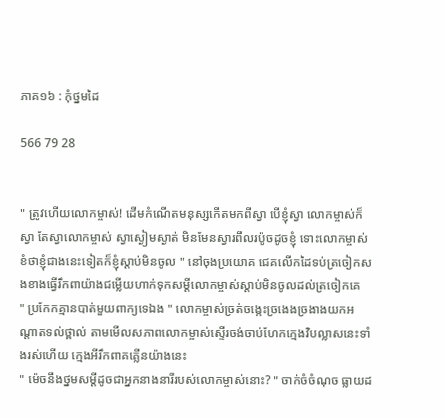ភាគ១៦ : កុំថ្នមដៃ

566 79 28


" ត្រូវហើយលោកម្ចាស់! ដើមកំណើតមនុស្សកើតមកពីស្វា បើខ្ញុំស្វា លោកម្ចាស់ក៏ស្វា តែស្វាលោកម្ចាស់ ស្វាស្ងៀមស្ងាត់ មិនមែនស្វារពឹលរប៉ូចដូចខ្ញុំ ទោះលោកម្ចាស់ខំថាខ្ញុំជាងនេះទៀតក៏ខ្ញុំស្ដាប់មិនចូល " នៅចុងប្រយោគ ជេគលើកដៃទប់ត្រចៀកសងខាងធ្វើរឹកពាយ៉ាងជម្លើយហាក់ទុកសម្ដីលោកម្ចាស់ស្ដាប់មិនចូលដល់ត្រចៀកគេ
" ប្រកែកគ្មានបាត់មួយពាក្យទេឯង " លោកម្ចាស់ច្រត់ចង្កេះច្រងេងច្រងាងយកអណ្ដាតទល់ថ្ពាល់ តាមមើលសភាពលោកម្ចាស់ស្ទើរចង់ចាប់ហែកក្មេងវិបល្លាសនេះទាំងរស់ហើយ ក្មេងអីរឹកពាគគ្លើនយ៉ាងនេះ
" ម៉េចនឹងថ្នមសម្ដីដូចជាអ្នកនាងនារីរបស់លោកម្ចាស់នោះ? " ចាក់ចំចំណុច ធ្លាយដ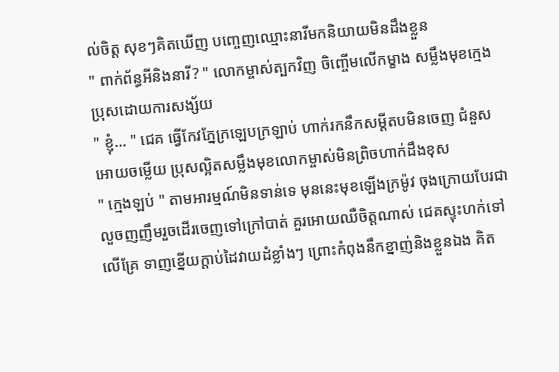ល់ចិត្ត សុខៗគិតឃើញ បញ្ចេញឈ្មោះនារីមកនិយាយមិនដឹងខ្លួន
" ពាក់ព័ន្ធអីនិងនារី? " លោកម្ចាស់ត្បកវិញ ចិញ្ចើមលើកម្ខាង សម្លឹងមុខក្មេងប្រុសដោយការសង្ស័យ
" ខ្ញុំ... " ជេគ ធ្វើកែវភ្នែក្រឡេបក្រឡាប់ ហាក់រកនឹកសម្ដីតបមិនចេញ ជំនួសអោយចម្លើយ ប្រុសល្អិតសម្លឹងមុខលោកម្ចាស់មិនព្រិចហាក់ដឹងខុស
" ក្មេងឡប់ " តាមអារម្មណ៍មិនទាន់ទេ មុននេះមុខឡើងក្រម៉ូវ ចុងក្រោយបែរជាលួចញញឹមរួចដើរចេញទៅក្រៅបាត់ គួរអោយឈឺចិត្តណាស់ ជេគស្ទុះហក់ទៅលើគ្រែ ទាញខ្នើយក្ដាប់ដៃវាយដំខ្លាំងៗ ព្រោះកំពុងនឹកខ្នាញ់និងខ្លួនឯង គិត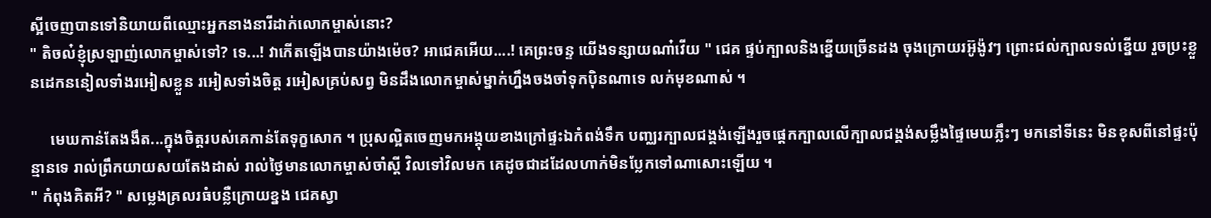ស្អីចេញបានទៅនិយាយពីឈ្មោះអ្នកនាងនារីដាក់លោកម្ចាស់នោះ?
" តិចល៎ខ្ញុំស្រឡាញ់លោកម្ចាស់ទៅ? ទេ...! វាកើតឡើងបានយ៉ាងម៉េច? អាជេគអើយ....! គេព្រះចន្ទ យើងទន្សាយណា៎វើយ " ជេគ ផ្ទប់ក្បាលនិងខ្នើយច្រើនដង ចុងក្រោយរអ៊ូង៉ូវៗ ព្រោះជល់ក្បាលទល់ខ្នើយ រួចប្រះខ្លួនដេកននៀលទាំងរអៀសខ្លួន រអៀសទាំងចិត្ត រអៀសគ្រប់សព្វ មិនដឹងលោកម្ចាស់ម្នាក់ហ្នឹងចងចាំទុកប៉ិនណាទេ លក់មុខណាស់ ។

     មេឃកាន់តែងងឹត...ក្នុងចិត្តរបស់គេកាន់តែទុក្ខសោក ។ ប្រុសល្អិតចេញមកអង្គុយខាងក្រៅផ្ទះឯកំពង់ទឹក បញ្ឈរក្បាលជង្គង់ឡើងរួចផ្ដេកក្បាលលើក្បាលជង្គង់សម្លឹងផ្ទៃមេឃភ្លឹះៗ មកនៅទីនេះ មិនខុសពីនៅផ្ទះប៉ុន្មានទេ រាល់ព្រឹកយាយសយតែងដាស់ រាល់ថ្ងៃមានលោកម្ចាស់ចាំស្ដី វិលទៅវិលមក គេដូចជាដដែលហាក់មិនប្លែកទៅណាសោះឡើយ ។
" កំពុងគិតអី? " សម្លេងគ្រលរធំបន្លឺក្រោយខ្នង ជេគស្វា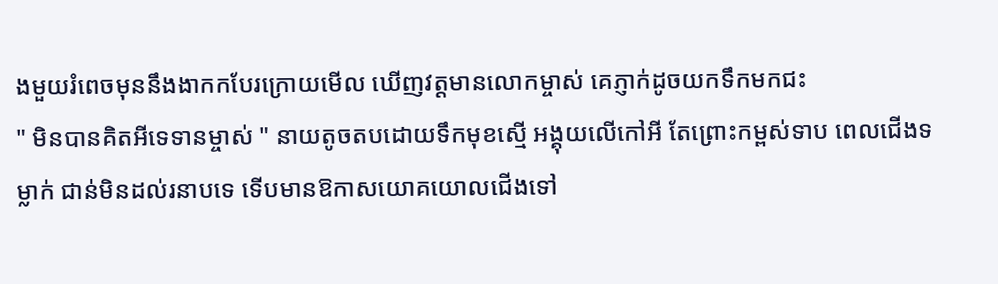ងមួយរំពេចមុននឹងងាកកបែរក្រោយមើល ឃើញវត្តមានលោកម្ចាស់ គេភ្ញាក់ដូចយកទឹកមកជះ
" មិនបានគិតអីទេទានម្ចាស់ " នាយតូចតបដោយទឹកមុខស្មើ អង្គុយលើកៅអី តែព្រោះកម្ពស់ទាប ពេលជើងទម្លាក់ ជាន់មិនដល់រនាបទេ ទើបមានឱកាសយោគយោលជើងទៅ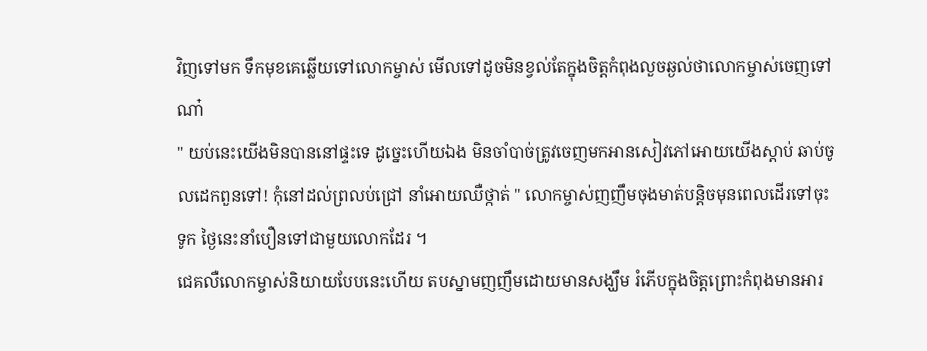វិញទៅមក ទឹកមុខគេឆ្លើយទៅលោកម្ចាស់ មើលទៅដូចមិនខ្វល់តែក្នុងចិត្តកំពុងលួចឆ្ងល់ថាលោកម្ចាស់ចេញទៅណា៎
" យប់នេះយើងមិនបាននៅផ្ទះទេ ដូច្នេះហើយឯង មិនចាំបាច់ត្រូវចេញមកអានសៀវភៅអោយយើងស្ដាប់ ឆាប់ចូលដេកពួនទៅ! កុំនៅដល់ព្រលប់ជ្រៅ នាំអោយឈឺថ្កាត់ " លោកម្ចាស់ញញឹមចុងមាត់បន្តិចមុនពេលដើរទៅចុះទូក ថ្ងៃនេះនាំបឿនទៅជាមួយលោកដែរ ។
ជេគលឺលោកម្ចាស់និយាយបែបនេះហើយ តបស្នាមញញឹមដោយមានសង្ឃឹម រំភើបក្នុងចិត្តព្រោះកំពុងមានអារ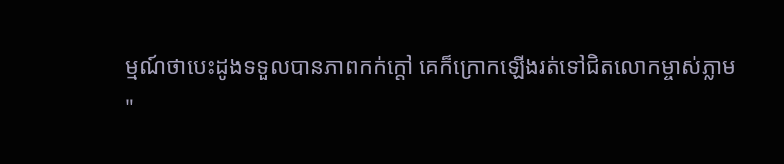ម្មណ៍ថាបេះដូងទទួលបានភាពកក់ក្តៅ គេក៏ក្រោកឡើងរត់ទៅជិតលោកម្ចាស់ភ្លាម
"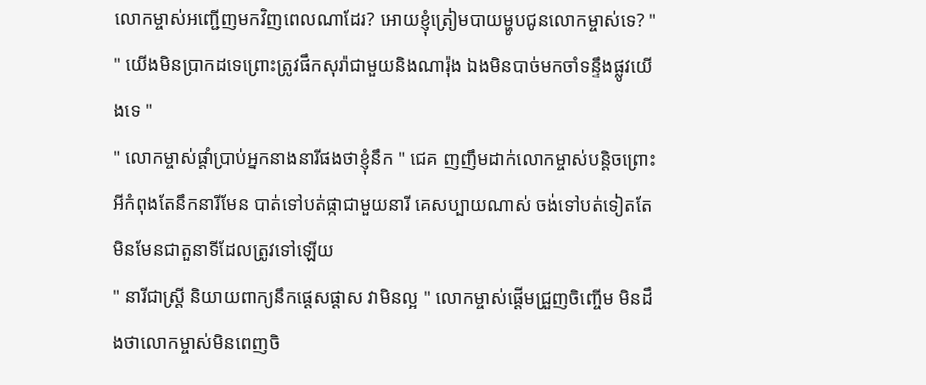លោកម្ចាស់អញ្ជើញមកវិញពេលណាដែរ? អោយខ្ញុំត្រៀមបាយម្ហូបជូនលោកម្ចាស់ទេ? "
" យើងមិនប្រាកដទេព្រោះត្រូវផឹកសុរ៉ាជាមួយនិងណារ៉ុង ឯងមិនបាច់មកចាំទន្ទឹងផ្លូវយើងទេ "
" លោកម្ចាស់ផ្ដាំប្រាប់អ្នកនាងនារីផងថាខ្ញុំនឹក " ជេគ ញញឹមដាក់លោកម្ចាស់បន្តិចព្រោះអីកំពុងតែនឹកនារីមែន បាត់ទៅបត់ផ្កាជាមួយនារី គេសប្បាយណាស់ ចង់ទៅបត់ទៀតតែមិនមែនជាតួនាទីដែលត្រូវទៅឡើយ
" នារីជាស្រ្តី និយាយពាក្យនឹកផ្ដេសផ្ដាស វាមិនល្អ " លោកម្ចាស់ផ្ដើមជ្រួញចិញ្ចើម មិនដឹងថាលោកម្ចាស់មិនពេញចិ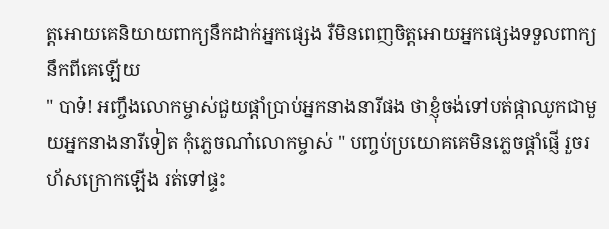ត្តអោយគេនិយាយពាក្យនឹកដាក់អ្នកផ្សេង រឺមិនពេញចិត្តអោយអ្នកផ្សេងទទួលពាក្យនឹកពីគេឡើយ
" បាទ៎! អញ្ចឹងលោកម្ចាស់ជួយផ្ដាំប្រាប់អ្នកនាងនារីផង ថាខ្ញុំចង់ទៅបត់ផ្កាឈូកជាមួយអ្នកនាងនារីទៀត កុំភ្លេចណា៎លោកម្ចាស់ " បញ្ចប់ប្រយោគគេមិនភ្លេចផ្ដាំផ្ញើ រួចរហ័សក្រោកឡើង រត់ទៅផ្ទះ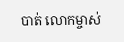បាត់ លោកម្ចាស់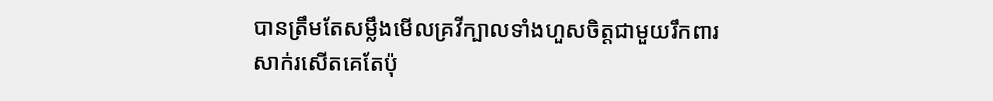បានត្រឹមតែសម្លឹងមើលគ្រវីក្បាលទាំងហួសចិត្តជាមួយរឹកពារសាក់រសើតគេតែប៉ុ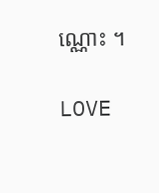ណ្ណោះ ។

LOVE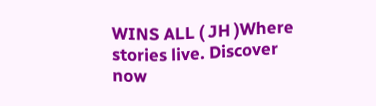WINS ALL ( JH )Where stories live. Discover now